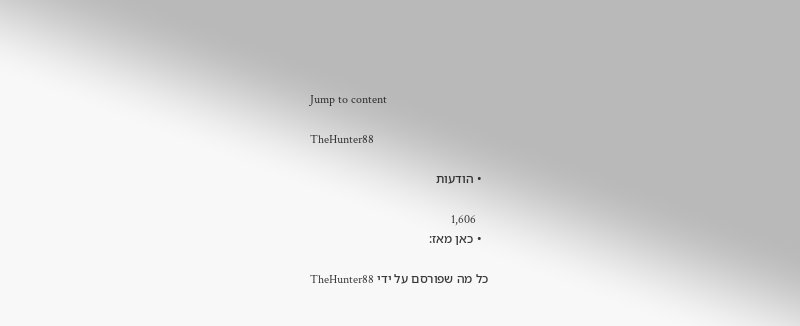Jump to content

TheHunter88

  • הודעות

    1,606
  • כאן מאז:

כל מה שפורסם על ידי TheHunter88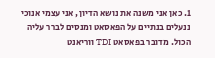1. כאן אני משנה את נושא הדיון, אני עצמי אנוכי ננעלים בנתיים על הפאסאט ומנסים לברר עליה הכול. מדובר בפאסאט TDI ווריאנט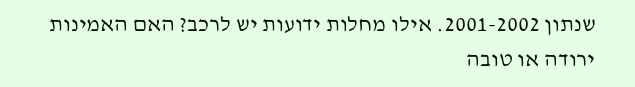שנתון 2001-2002. אילו מחלות ידועות יש לרכב? האם האמינות ירודה או טובה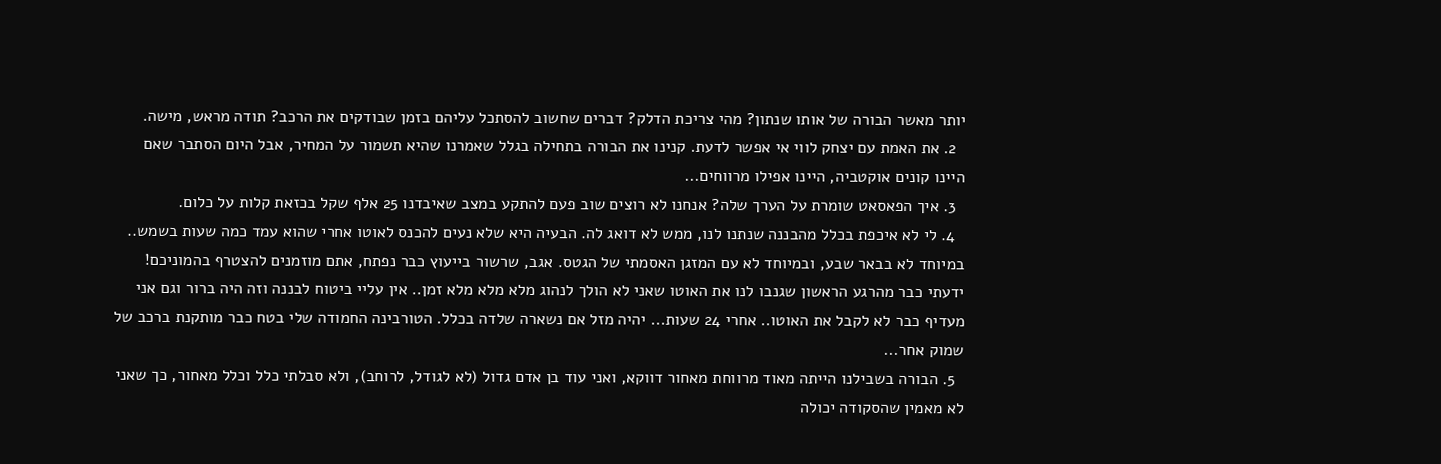יותר מאשר הבורה של אותו שנתון? מהי צריכת הדלק? דברים שחשוב להסתכל עליהם בזמן שבודקים את הרכב? תודה מראש, מישה.
  2. את האמת עם יצחק לווי אי אפשר לדעת. קנינו את הבורה בתחילה בגלל שאמרנו שהיא תשמור על המחיר, אבל היום הסתבר שאם היינו קונים אוקטביה, היינו אפילו מרווחים...
  3. איך הפאסאט שומרת על הערך שלה? אנחנו לא רוצים שוב פעם להתקע במצב שאיבדנו 25 אלף שקל בכזאת קלות על כלום.
  4. לי לא איכפת בכלל מהבננה שנתנו לנו, ממש לא דואג לה. הבעיה היא שלא נעים להכנס לאוטו אחרי שהוא עמד כמה שעות בשמש.. במיוחד לא בבאר שבע, ובמיוחד לא עם המזגן האסמתי של הגטס. אגב, שרשור בייעוץ כבר נפתח, אתם מוזמנים להצטרף בהמוניכם! ידעתי כבר מהרגע הראשון שגנבו לנו את האוטו שאני לא הולך לנהוג מלא מלא מלא זמן.. אין עליי ביטוח לבננה וזה היה ברור וגם אני מעדיף כבר לא לקבל את האוטו.. אחרי 24 שעות... יהיה מזל אם נשארה שלדה בכלל. הטורבינה החמודה שלי בטח כבר מותקנת ברכב של שמוק אחר...
  5. הבורה בשבילנו הייתה מאוד מרווחת מאחור דווקא, ואני עוד בן אדם גדול (לא לגודל, לרוחב), ולא סבלתי כלל וכלל מאחור, כך שאני לא מאמין שהסקודה יכולה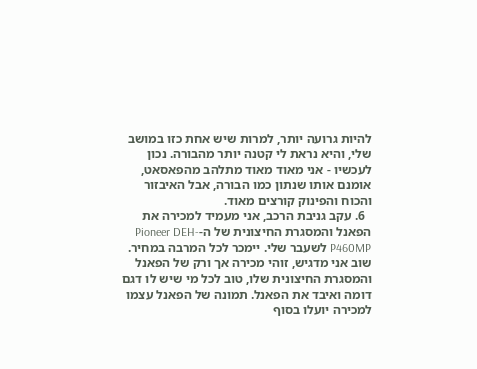להיות גרועה יותר, למרות שיש אחת כזו במושב שלי, והיא נראת לי קטנה יותר מהבורה. נכון לעכשיו - אני מאוד מאוד מתלהב מהפאסאט, אומנם אותו שנתון כמו הבורה, אבל האיבזור והכוח והפינוק קורצים מאוד.
  6. עקב גניבת הרכב, אני מעמיד למכירה את הפאנל והמסגרת החיצונית של ה-Pioneer DEH-P460MP לשעבר שלי. יימכר לכל המרבה במחיר. שוב אני מדגיש, זוהי מכירה אך ורק של הפאנל והמסגרת החיצונית שלו, טוב לכל מי שיש לו דגם דומה ואיבד את הפאנל. תמונה של הפאנל עצמו למכירה יועלו בסוף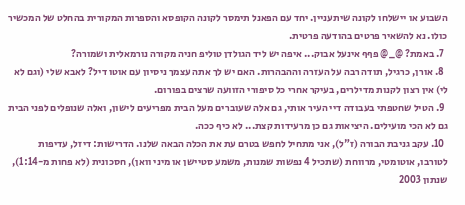השבוע או יישלחו לקונה שיתעניין. יחד עם הפאנל תימסר לקונה הקופסא והספרות המקורית בהחלט של המכשיר כולו. נא להשאיר פרטים בהודעה פרטית.
  7. באמת? @_@ פףף אינעל אבוק... איפה יש ליד הגולדן טוליפ חניה מקורה נורמאלית ושמורה?
  8. אורן, כרגיל, תודה רבה על העזרה וההבהרות. האם יש לך אתה עצמך ניסיון עם אוטו דיל? לאבא שלי (וגם לא לי) אין רצון לקנות מדילרים, בעיקר אחרי כל סיפורי הזוועה שרצים בפורום.
  9. הטיל שחטפתי בעבודה דיי העיר אותי, גם אלה שעוברים מעל הבית מפריעים לישון, ואלה שנופלים לפני הבית גם לא הכי מועילים. היציאות גם כן מרעידות קצת... לא כיף ככה.
  10. עקב גניבת הבורה (ז"ל), אני מתחיל לחפש בטרם עת את הכלה הבאה שלנו. הדרישות: דיזל, עדיפות לטורבו, אוטומטי, מרווחת (שתכיל 4 נפשות שמנות, משמע סטיישן או מיני וואן), חסכונית (לא פחות מ-1:14), שנתון 2003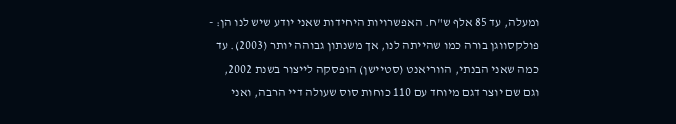ומעלה, עד 85 אלף ש"ח. האפשרויות היחידות שאני יודע שיש לנו הן: - פולקסווגן בורה כמו שהייתה לנו, אך משנתון גבוהה יותר (2003). עד כמה שאני הבנתי, הווריאנט (סטיישן) הופסקה לייצור בשנת 2002, וגם שם יוצר דגם מיוחד עם 110 כוחות סוס שעולה דיי הרבה, ואני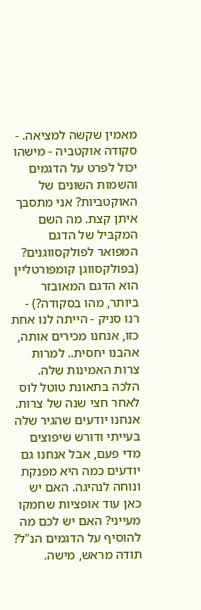מאמין שקשה למציאה. - סקודה אוקטביה - מישהו יכול לפרט על הדגמים והשמות השונים של האוקטביות? אני מתסבך איתן קצת. מה השם המקביל של הדגם המפואר לפולקסווגנים? (בפולקסווגן קומפורטליין הוא הדגם המאובזר ביותר, מהו בסקודה?) - רנו סניק - הייתה לנו אחת כזו, אנחנו מכירים אותה, אהבנו יחסית.. למרות צרות האמינות שלה. הלכה בתאונת טוטל לוס לאחר חצי שנה של צרות. אנחנו יודעים שהגיר שלה בעייתי ודורש שיפוצים מדי פעם, אבל אנחנו גם יודעים כמה היא מפנקת ונוחה לנהיגה. האם יש כאן עוד אופציות שחמקו מעייני? האם יש לכם מה להוסיף על הדגמים הנ"ל? תודה מראש, מישה.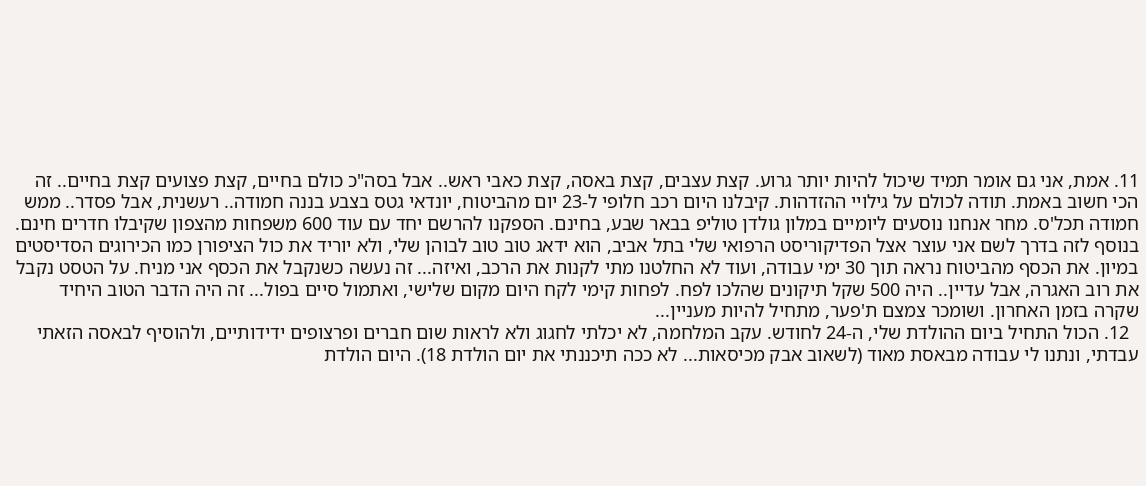11. אמת, אני גם אומר תמיד שיכול להיות יותר גרוע. קצת עצבים, קצת באסה, קצת כאבי ראש.. אבל בסה"כ כולם בחיים, קצת פצועים קצת בחיים.. זה הכי חשוב באמת. תודה לכולם על גילויי ההזדהות. קיבלנו היום רכב חלופי ל-23 יום מהביטוח, יונדאי גטס בצבע בננה חמודה.. רעשנית, אבל פסדר.. ממש חמודה תכל'ס. מחר אנחנו נוסעים ליומיים במלון גולדן טוליפ בבאר שבע, בחינם. הספקנו להרשם יחד עם עוד 600 משפחות מהצפון שקיבלו חדרים חינם. בנוסף לזה בדרך לשם אני עוצר אצל הפדיקוריסט הרפואי שלי בתל אביב, הוא ידאג טוב טוב לבוהן שלי, ולא יוריד את כול הציפורן כמו הכירוגים הסדיסטים במיון. את הכסף מהביטוח נראה תוך 30 ימי עבודה, ועוד לא החלטנו מתי לקנות את הרכב, ואיזה... זה נעשה כשנקבל את הכסף אני מניח. על הטסט נקבל את רוב האגרה, אבל עדיין.. היה 500 שקל תיקונים שהלכו לפח. לפחות קימי לקח היום מקום שלישי, ואתמול סיים בפול... זה היה הדבר הטוב היחיד שקרה בזמן האחרון. ושומכר צמצם ת'פער, מתחיל להיות מעניין...
  12. הכול התחיל ביום ההולדת שלי, ה-24 לחודש. עקב המלחמה, לא יכלתי לחגוג ולא לראות שום חברים ופרצופים ידידותיים, ולהוסיף לבאסה הזאתי עבדתי, ונתנו לי עבודה מבאסת מאוד (לשאוב אבק מכיסאות... לא ככה תיכננתי את יום הולדת 18). היום הולדת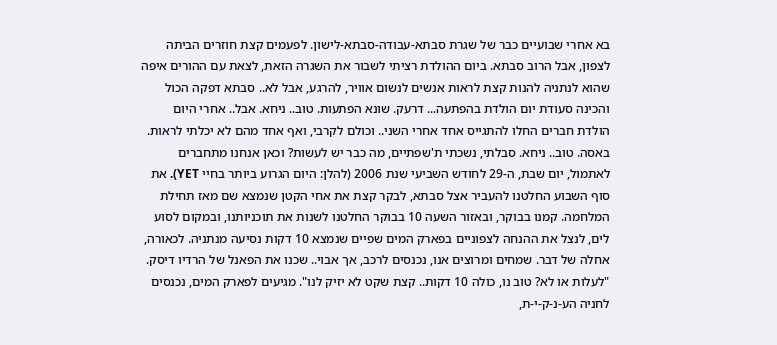בא אחרי שבועיים כבר של שגרת סבתא-עבודה-סבתא-לישון. לפעמים קצת חוזרים הביתה לצפון, אבל הרוב סבתא. ביום ההולדת רציתי לשבור את השגרה הזאת, לצאת עם ההורים איפה שהוא לנתניה להנות קצת לראות אנשים לנשום אוויר, להרגע, אבל לא.. סבתא דפקה הכול והכינה סעודת יום הולדת בהפתעה... דרעק. שונא הפתעות. טוב.. ניחא. אבל.. אחרי היום הולדת חברים החלו להתגייס אחד אחרי השני.. וכולם לקרבי, ואף אחד מהם לא יכלתי לראות. באסה. טוב.. ניחא. סבלתי, נשכתי ת'שפתיים, מה כבר יש לעשות? וכאן אנחנו מתחברים לאתמול, יום שבת, ה-29 לחודש השביעי שנת 2006 (להלן: היום הגרוע ביותר בחיי YET). את סוף השבוע החלטנו להעביר אצל סבתא, לבקר קצת את אחי הקטן שנמצא שם מאז תחילת המלחמה. קמנו בבוקר, ובאזור השעה 10 בבוקר החלטנו לשנות את תוכניותנו, ובמקום לסוע לים, לנצל את ההנחה לצפוניים בפארק המים שפיים שנמצא 10 דקות נסיעה מנתניה. לכאורה, אחלה של דבר. שמחים ומרוצים אנו, נכנסים לרכב, אך אבוי.. שכנו את הפאנל של הרדיו דיסק. "לעלות או לא? טוב נו, כולה 10 דקות.. קצת שקט לא יזיק לנו". מגיעים לפארק המים, נכנסים לחניה הע-נ-ק-י-ת,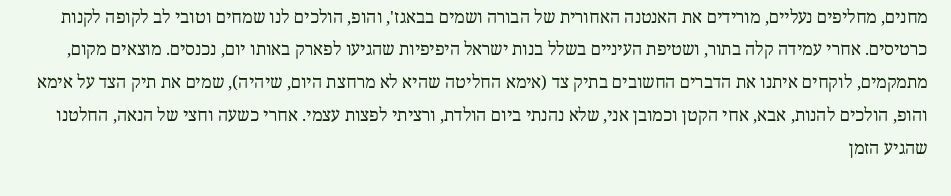מחנים, מחליפים נעליים, מורידים את האנטנה האחורית של הבורה ושמים בבאגז', והופ, הולכים לנו שמחים וטובי לב לקופה לקנות כרטיסים. אחרי עמידה קלה בתור, ושטיפת העיניים בשלל בנות ישראל היפיפיות שהגיעו לפארק באותו יום, נכנסים. מוצאים מקום, מתמקמים, לוקחים איתנו את הדברים החשובים בתיק צד (אימא החליטה שהיא לא מרחצת היום, שיהיה), שמים את תיק הצד על אימא והופ, הולכים להנות, אבא, אחי הקטן וכמובן אני, שלא נהנתי ביום הולדת, ורציתי לפצות עצמי. אחרי כשעה וחצי של הנאה, החלטנו שהגיע הזמן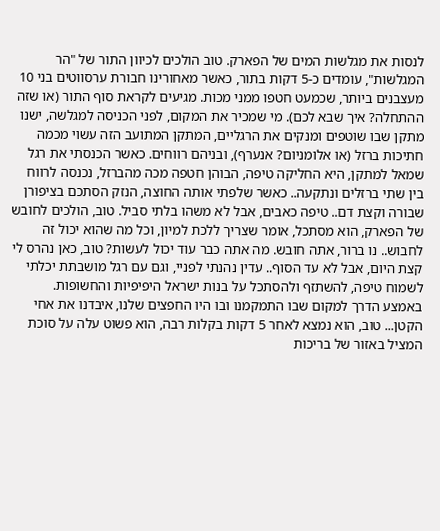לנסות את מגלשות המים של הפארק. טוב הולכים לכיוון התור של "הר המגלשות", עומדים כ-5 דקות בתור, כאשר מאחורינו חבורת ערסווטים בני 10 מעצבנים ביותר, שכמעט חטפו ממני מכות. מגיעים לקראת סוף התור (או שזה ההתחלה? איך שבא לכם). מי שמכיר את המקום, לפני הכניסה למגלשה, ישנו מתקן שבו שוטפים ומנקים את הרגליים, המתקן המתועב הזה עשוי מכמה חתיכות ברזל (או אלומניום? אנערף), ובניהם רווחים. כאשר הכנסתי את רגל שמאל למתקן, היא החליקה טיפה, הבוהן חטפה מכה מהברזל, נכנסה לרווח בין שתי ברזלים ונתקעה.. כאשר שלפתי אותה החוצה, הנזק הסתכם בציפורן שבורה וקצת דם.. טיפה כאבים, אבל לא משהו בלתי סביל. טוב, הולכים לחובש של הפארק, הוא מסתכל, אומר שצריך ללכת למיון, וכל מה שהוא יכול זה לחבוש.. נו ברור, אתה חובש. מה אתה כבר עוד יכול לעשות? טוב, כאן נהרס לי קצת היום, אבל לא עד הסוף.. עדין נהנתי לפניי, וגם עם רגל מושבתת יכלתי לשמוח טיפה, להשתזף ולהסתכל על בנות ישראל היפיפיות והחשופות. באמצע הדרך למקום שבו התמקמנו ובו היו החפצים שלנו, איבדנו את אחי הקטן... טוב, הוא נמצא לאחר 5 דקות בקלות רבה, הוא פשוט עלה על סוכת המציל באזור של בריכות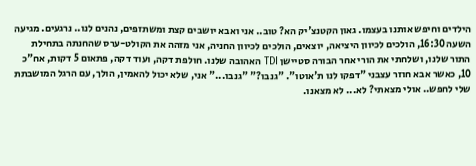הילדים וחיפש אותנו בעצמו. גאון הקטנצ'יק הא? טוב.. אני ואבא יושבים קצת ומשתזפים, נהנים לנו.. נרגעים. מגיעה השעה 16:30, הולכים לכיוון היציאה, יוצאים, הולכים לכיוון החניה, אני מזהה את הקולט-ערס שהחנתה בתחילת התור שלנו, ושלחתי את הורי אחר הבורה סטיישן TDI האהובה שלנו. חולפת דקה, ועוד דקה, פתאום 5 דקות, אח"כ 10, כאשר אבא חוזר עצבני "דפקו לנו ת'אוטו". "גנבו?" "גנבו..." אני, שלא יכול להאמין, הולך, עם הרגל המושבתת שלי לחפש.. אולי מצאתי? לא... לא מצאנו.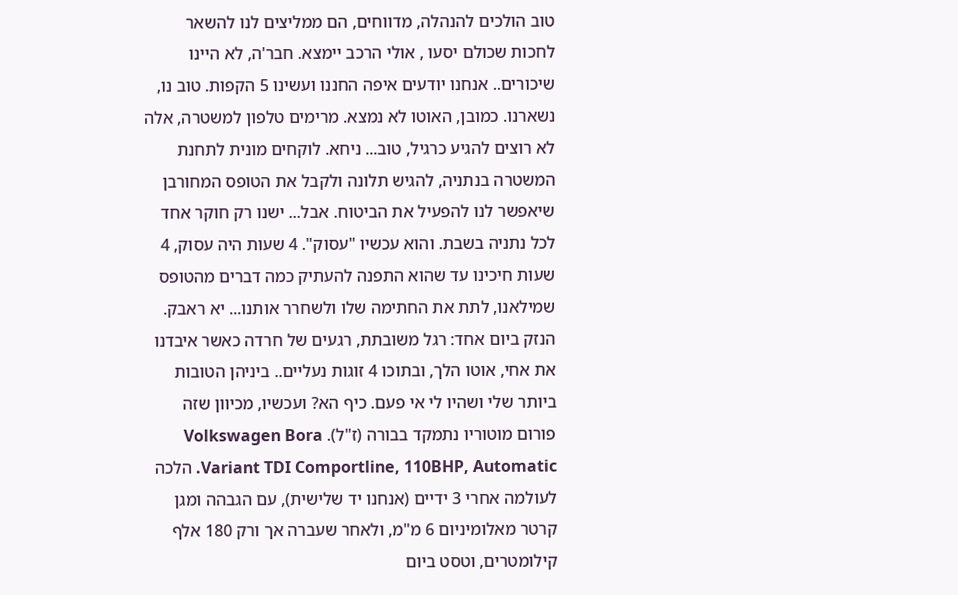טוב הולכים להנהלה, מדווחים, הם ממליצים לנו להשאר לחכות שכולם יסעו , אולי הרכב יימצא. חבר'ה, לא היינו שיכורים.. אנחנו יודעים איפה החננו ועשינו 5 הקפות. טוב נו, נשארנו. כמובן, האוטו לא נמצא. מרימים טלפון למשטרה, אלה לא רוצים להגיע כרגיל, טוב... ניחא. לוקחים מונית לתחנת המשטרה בנתניה, להגיש תלונה ולקבל את הטופס המחורבן שיאפשר לנו להפעיל את הביטוח. אבל... ישנו רק חוקר אחד לכל נתניה בשבת. והוא עכשיו "עסוק". 4 שעות היה עסוק, 4 שעות חיכינו עד שהוא התפנה להעתיק כמה דברים מהטופס שמילאנו, לתת את החתימה שלו ולשחרר אותנו... יא ראבק. הנזק ביום אחד: רגל משובתת, רגעים של חרדה כאשר איבדנו את אחי, אוטו הלך, ובתוכו 4 זוגות נעליים.. ביניהן הטובות ביותר שלי ושהיו לי אי פעם. כיף הא? ועכשיו, מכיוון שזה פורום מוטוריו נתמקד בבורה (ז"ל). Volkswagen Bora Variant TDI Comportline, 110BHP, Automatic. הלכה לעולמה אחרי 3 ידיים (אנחנו יד שלישית), עם הגבהה ומגן קרטר מאלומיניום 6 מ"מ, ולאחר שעברה אך ורק 180 אלף קילומטרים, וטסט ביום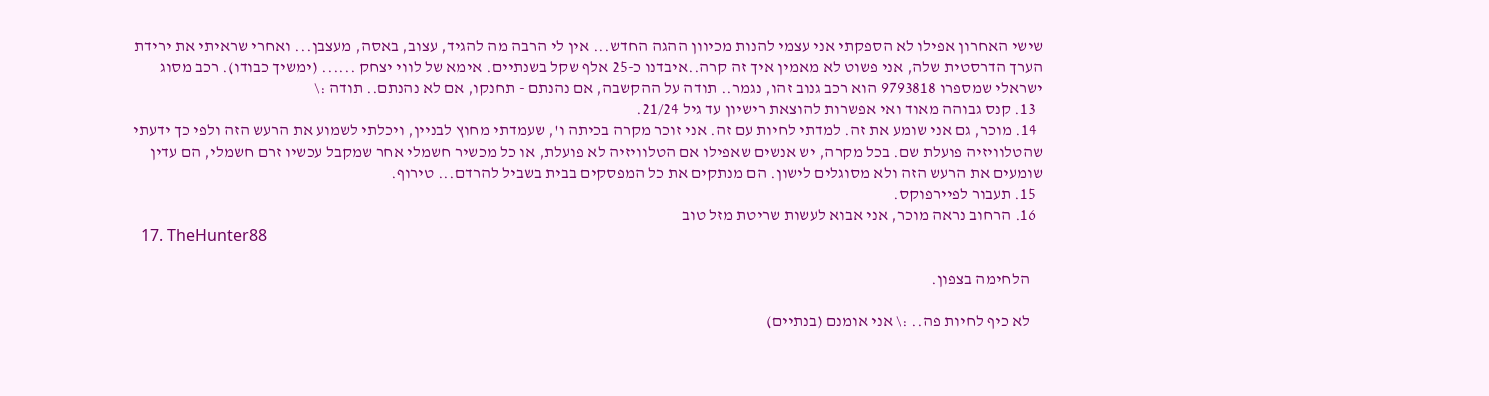שישי האחרון אפילו לא הספקתי אני עצמי להנות מכיוון ההגה החדש... אין לי הרבה מה להגיד, עצוב, באסה, מעצבן... ואחרי שראיתי את ירידת הערך הדרסטית שלה, אני פשוט לא מאמין איך זה קרה..איבדנו כ-25 אלף שקל בשנתיים. אימא של לווי יצחק ...... (ימשיך כבודו). רכב מסוג ישראלי שמספרו 9793818 הוא רכב גנוב זהו, נגמר.. תודה על ההקשבה, אם נהנתם - תחנקו, אם לא נהנתם.. תודה :\
  13. קנס גבוהה מאוד ואי אפשרות להוצאת רישיון עד גיל 21/24.
  14. מוכר, גם אני שומע את זה. למדתי לחיות עם זה. אני זוכר מקרה בכיתה ו', שעמדתי מחוץ לבניין, ויכלתי לשמוע את הרעש הזה ולפי כך ידעתי שהטלוויזיה פועלת שם. בכל מקרה, יש אנשים שאפילו אם הטלוויזיה לא פועלת, או כל מכשיר חשמלי אחר שמקבל עכשיו זרם חשמלי, הם עדין שומעים את הרעש הזה ולא מסוגלים לישון. הם מנתקים את כל המפסקים בבית בשביל להרדם... טירוף.
  15. תעבור לפיירפוקס.
  16. הרחוב נראה מוכר, אני אבוא לעשות שריטת מזל טוב
  17. TheHunter88

    הלחימה בצפון.

    לא כיף לחיות פה.. :\ אני אומנם (בנתיים)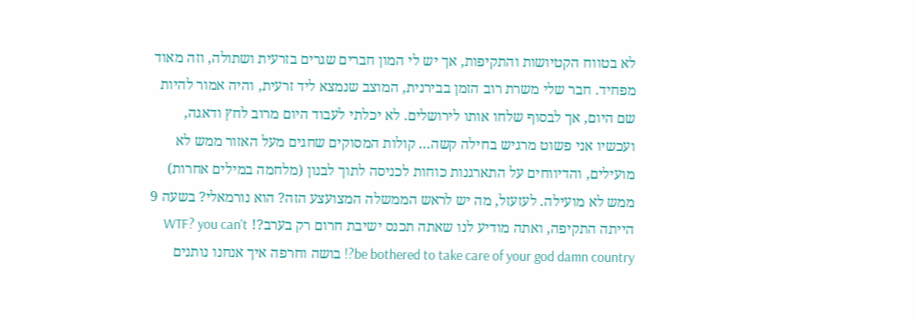לא בטווח הקטיושות והתקיפות, אך יש לי המון חברים שגרים בזרעית ושתולה, וזה מאוד מפחיד. חבר שלי משרת רוב הזמן בבירנית, המוצב שנמצא ליד זרעית, והיה אמור להיות שם היום, אך לבסוף שלחו אותו לירושלים. לא יכלתי לעבוד היום מרוב לחץ ודאגה, ועכשיו אני פשוט מרגיש בחילה קשה... קולות המסוקים שחגים מעל האזור ממש לא מועילים, והדיווחים על התארגנות כוחות לכניסה לתוך לבנון (מלחמה במילים אחרות) ממש לא מועילה. לעזעזל, מה יש לראש הממשלה המצועצע הזה? הוא נורמאלי? בשעה 9 הייתה התקיפה, ואתה מודיע לנו שאתה תכנס ישיבת חרום רק בערב?! WTF? you can't be bothered to take care of your god damn country?! בושה וחרפה איך אנחנו נותנים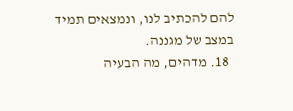להם להכתיב לנו, ונמצאים תמיד במצב של מגננה.
  18. מדהים, מה הבעיה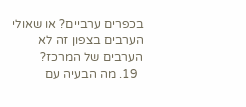בכפרים ערביים? או שאולי הערבים בצפון זה לא הערבים של המרכז?
  19. מה הבעיה עם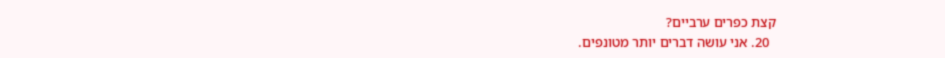קצת כפרים ערביים?
  20. אני עושה דברים יותר מטונפים.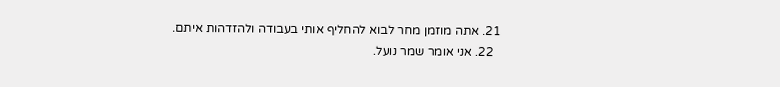21. אתה מוזמן מחר לבוא להחליף אותי בעבודה ולהזדהות איתם.
  22. אני אומר שמר נועל.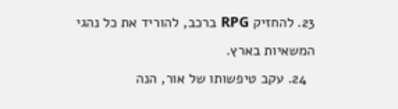23. להחזיק RPG ברכב, להוריד את כל נהגי המשאיות בארץ.
  24. עקב טיפשותו של אור, הנה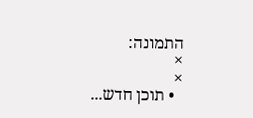התמונה:
×
×
  • תוכן חדש...